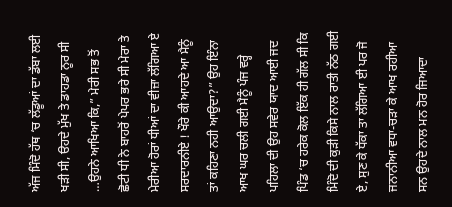ਅੱਜ ਮਿੰਦੋ ਹੱਥ ‘ਚ ਲੱਡੂਆਂ ਦਾ ਡੱਬਾ ਲਈ ਖੜੀ ਸੀ, ੳਹਦੇ ਮੁੱਖ ਤੇ ਡਾਹਡਾ ਨੂਰ ਸੀ …ਉਹਨੇ ਆਖਿਆ ਕਿ,” ਮੇਰੀ ਸਭ ਤੋਂ ਛੋਟੀ ਧੀ ਨੇ ਬਾਹਰੋਂ ਪੇਪਰ ਭਰੇ ਸੀ ਮੇਰਾ ਤੇ ਮੇਰੀਆ ਹੋਰਾਂ ਧੀਆਂ ਦਾ ਵੀਜ਼ਾ ਲੱਗਿਆ ਏ ਸਰਦਾਰਨੀਏ ! ਖੌਰੇ ਕੀ ਆਹਦੇ ਆ ਮੈਨੂੰ ਤਾਂ ਕਹਿਣਾ ਨਹੀ ਆਉਦਾ?” ਉਹ ਇੰਨਾ ਆਖ ਘਰ ਚਲੀ ਗਈ ਮੈਨੂੰ ਪੰਜ ਵਰ੍ਹੇ ਪਹਿਲਾ ਦੀ ਉਹ ਸਵੇਰ ਯਾਦ ਆਈ ਜਦ ਪਿੰਡ ‘ਚ ਹਰੇਕ ਕੋਲ ਇੱਕ ਹੀ ਗੱਲ ਸੀ ਕਿ ਮਿੰਦੋ ਦੀ ਕੁੜੀ ਕਿਸੇ ਨਾਲ ਰਾਤੀ ਨੱਠ ਗਈ ਏ, ਸੁਣ ਕੇ ਧੱਕਾ ਤਾ ਲੱਗਿਆ ਈ ਪਰ ਜੋ ਜਨਾਨੀਆ ਵਧਾ-ਚੜਾ ਕੇ ਆਖ ਰਹੀਆ ਸਨ ਉਹਦੇ ਨਾਲ ਮਨ ਹੋਰ ਜਿਆਦਾ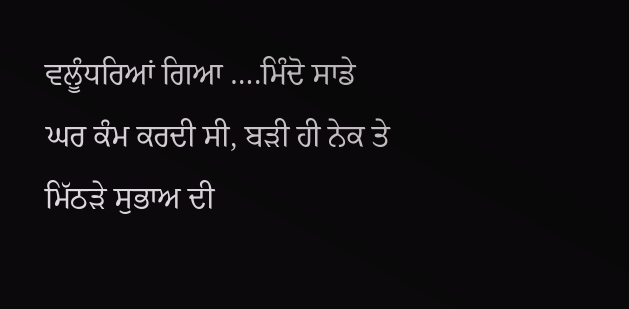ਵਲੂੰਧਰਿਆਂ ਗਿਆ ….ਮਿੰਦੋ ਸਾਡੇ ਘਰ ਕੰਮ ਕਰਦੀ ਸੀ, ਬੜੀ ਹੀ ਨੇਕ ਤੇ ਮਿੱਠੜੇ ਸੁਭਾਅ ਦੀ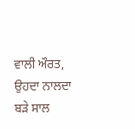ਵਾਲੀ ਔਰਤ, ਉਹਦਾ ਨਾਲਦਾ ਬੜੇ ਸਾਲ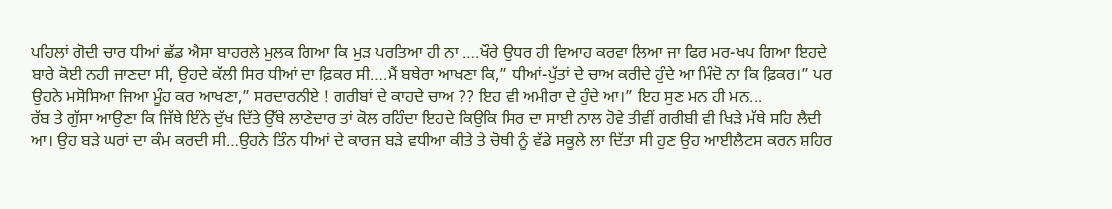ਪਹਿਲਾਂ ਗੋਦੀ ਚਾਰ ਧੀਆਂ ਛੱਡ ਐਸਾ ਬਾਹਰਲੇ ਮੁਲਕ ਗਿਆ ਕਿ ਮੁੜ ਪਰਤਿਆ ਹੀ ਨਾ ….ਖੌਰੇ ਉਧਰ ਹੀ ਵਿਆਹ ਕਰਵਾ ਲਿਆ ਜਾ ਫਿਰ ਮਰ-ਖਪ ਗਿਆ ਇਹਦੇ ਬਾਰੇ ਕੋਈ ਨਹੀ ਜਾਣਦਾ ਸੀ, ਉਹਦੇ ਕੱਲੀ ਸਿਰ ਧੀਆਂ ਦਾ ਫ਼ਿਕਰ ਸੀ….ਮੈਂ ਬਥੇਰਾ ਆਖਣਾ ਕਿ,” ਧੀਆਂ-ਪੁੱਤਾਂ ਦੇ ਚਾਅ ਕਰੀਦੇ ਹੁੰਦੇ ਆ ਮਿੰਦੋ ਨਾ ਕਿ ਫ਼ਿਕਰ।” ਪਰ ਉਹਨੇ ਮਸੋਸਿਆ ਜਿਆ ਮੂੰਹ ਕਰ ਆਖਣਾ,” ਸਰਦਾਰਨੀਏ ! ਗਰੀਬਾਂ ਦੇ ਕਾਹਦੇ ਚਾਅ ?? ਇਹ ਵੀ ਅਮੀਰਾ ਦੇ ਹੁੰਦੇ ਆ।” ਇਹ ਸੁਣ ਮਨ ਹੀ ਮਨ...
ਰੱਬ ਤੇ ਗੁੱਸਾ ਆਉਣਾ ਕਿ ਜਿੱਥੇ ਇੰਨੇ ਦੁੱਖ ਦਿੱਤੇ ਉੱਥੇ ਲਾਣੇਦਾਰ ਤਾਂ ਕੋਲ ਰਹਿੰਦਾ ਇਹਦੇ ਕਿਉਕਿ ਸਿਰ ਦਾ ਸਾਈ ਨਾਲ ਹੋਵੇ ਤੀਵੀਂ ਗਰੀਬੀ ਵੀ ਖਿੜੇ ਮੱਥੇ ਸਹਿ ਲੈਦੀ ਆ। ਉਹ ਬੜੇ ਘਰਾਂ ਦਾ ਕੰਮ ਕਰਦੀ ਸੀ…ਉਹਨੇ ਤਿੰਨ ਧੀਆਂ ਦੇ ਕਾਰਜ ਬੜੇ ਵਧੀਆ ਕੀਤੇ ਤੇ ਚੋਥੀ ਨੂੰ ਵੱਡੇ ਸਕੂਲੇ ਲਾ ਦਿੱਤਾ ਸੀ ਹੁਣ ਉਹ ਆਈਲੈਟਸ ਕਰਨ ਸ਼ਹਿਰ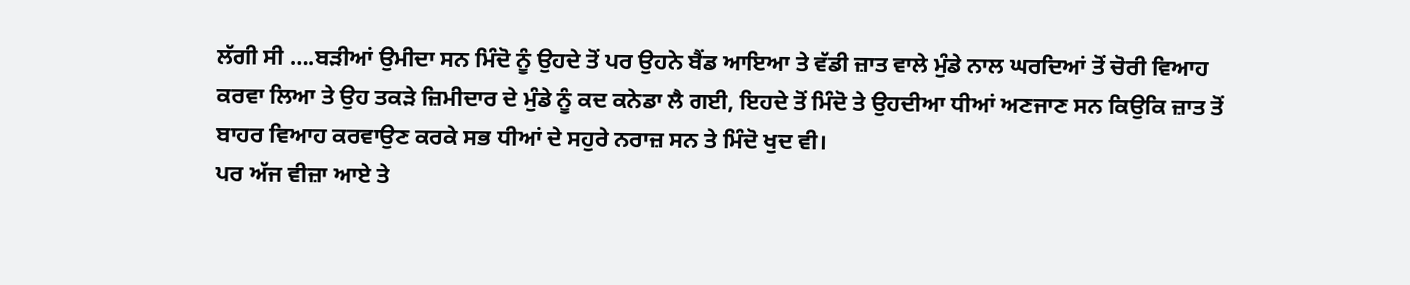ਲੱਗੀ ਸੀ ….ਬੜੀਆਂ ਉਮੀਦਾ ਸਨ ਮਿੰਦੋ ਨੂੰ ਉਹਦੇ ਤੋਂ ਪਰ ਉਹਨੇ ਬੈਂਡ ਆਇਆ ਤੇ ਵੱਡੀ ਜ਼ਾਤ ਵਾਲੇ ਮੁੰਡੇ ਨਾਲ ਘਰਦਿਆਂ ਤੋਂ ਚੋਰੀ ਵਿਆਹ ਕਰਵਾ ਲਿਆ ਤੇ ਉਹ ਤਕੜੇ ਜ਼ਿਮੀਦਾਰ ਦੇ ਮੁੰਡੇ ਨੂੰ ਕਦ ਕਨੇਡਾ ਲੈ ਗਈ, ਇਹਦੇ ਤੋਂ ਮਿੰਦੋ ਤੇ ਉਹਦੀਆ ਧੀਆਂ ਅਣਜਾਣ ਸਨ ਕਿਉਕਿ ਜ਼ਾਤ ਤੋਂ ਬਾਹਰ ਵਿਆਹ ਕਰਵਾਉਣ ਕਰਕੇ ਸਭ ਧੀਆਂ ਦੇ ਸਹੁਰੇ ਨਰਾਜ਼ ਸਨ ਤੇ ਮਿੰਦੋ ਖੁਦ ਵੀ।
ਪਰ ਅੱਜ ਵੀਜ਼ਾ ਆਏ ਤੇ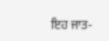ਇਹ ਜਾਤ-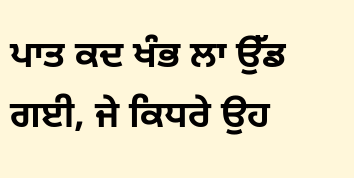ਪਾਤ ਕਦ ਖੰਭ ਲਾ ਉੱਡ ਗਈ, ਜੇ ਕਿਧਰੇ ਉਹ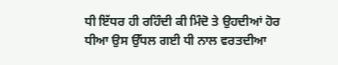ਧੀ ਇੱਧਰ ਹੀ ਰਹਿੰਦੀ ਕੀ ਮਿੰਦੋ ਤੇ ਉਹਦੀਆਂ ਹੋਰ ਧੀਆ ਉਸ ਉੱਧਲ ਗਈ ਧੀ ਨਾਲ ਵਰਤਦੀਆ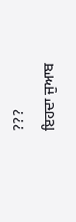???
ਇਹਦਾ ਜੁਆਬ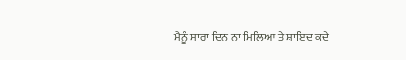ਮੈਨੂੰ ਸਾਰਾ ਦਿਨ ਨਾ ਮਿਲਿਆ ਤੇ ਸ਼ਾਇਦ ਕਦੇ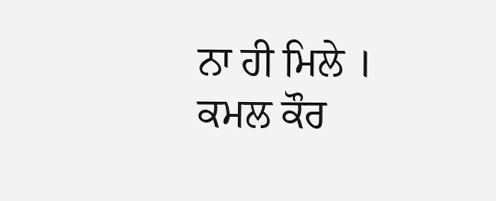ਨਾ ਹੀ ਮਿਲੇ ।
ਕਮਲ ਕੌਰ